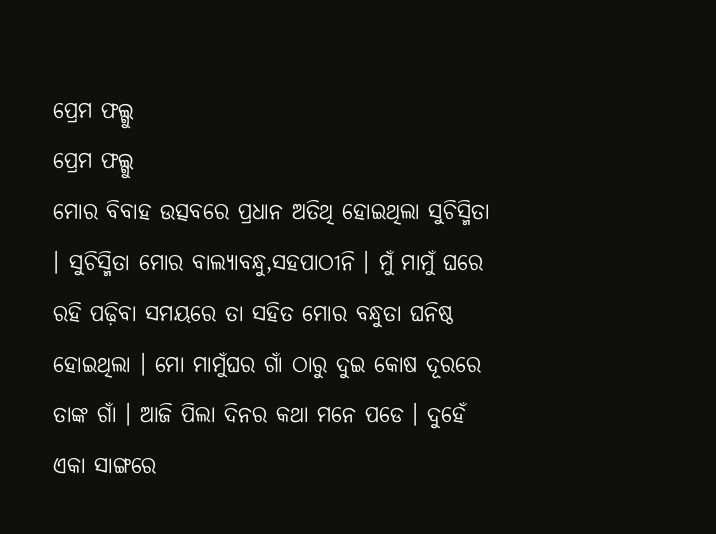ପ୍ରେମ ଫଲ୍ଗୁ
ପ୍ରେମ ଫଲ୍ଗୁ
ମୋର ବିବାହ ଉତ୍ସବରେ ପ୍ରଧାନ ଅତିଥି ହୋଇଥିଲା ସୁଚିସ୍ମିତା । ସୁଚିସ୍ମିତା ମୋର ବାଲ୍ୟାବନ୍ଧୁ,ସହପାଠୀନି । ମୁଁ ମାମୁଁ ଘରେ ରହି ପଢ଼ିବା ସମୟରେ ତା ସହିତ ମୋର ବନ୍ଧୁତା ଘନିଷ୍ଠ ହୋଇଥିଲା । ମୋ ମାମୁଁଘର ଗାଁ ଠାରୁ ଦୁଇ କୋଷ ଦୂରରେ ତାଙ୍କ ଗାଁ । ଆଜି ପିଲା ଦିନର କଥା ମନେ ପଡେ । ଦୁହେଁ ଏକା ସାଙ୍ଗରେ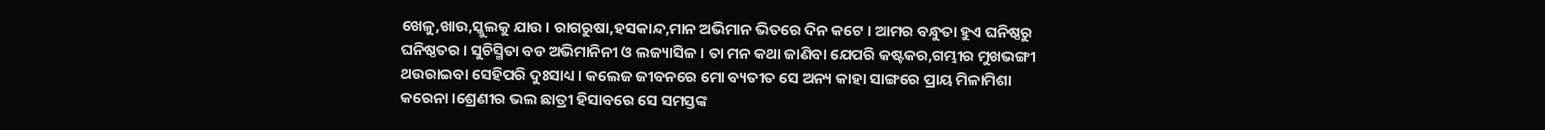ଖେଳୁ,ଖାଉ,ସ୍କୁଲକୁ ଯାଉ । ରାଗରୁଷା,ହସକାନ୍ଦ,ମାନ ଅଭିମାନ ଭିତରେ ଦିନ କଟେ । ଆମର ବନ୍ଧୁତା ହୁଏ ଘନିଷ୍ଠରୁ ଘନିଷ୍ଠତର । ସୁଚିସ୍ମିତା ବଡ ଅଭିମାନିନୀ ଓ ଲଜ୍ୟାସିଳ । ତା ମନ କଥା ଜାଣିବା ଯେପରି କଷ୍ଟକର,ଗମ୍ଭୀର ମୁଖଭଙ୍ଗୀ ଥଉରାଇବା ସେହିପରି ଦୁଃସାଧ୍ୟ । କଲେଜ ଜୀବନରେ ମୋ ବ୍ୟତୀତ ସେ ଅନ୍ୟ କାହା ସାଙ୍ଗରେ ପ୍ରାୟ ମିଳାମିଶା କରେନା ।ଶ୍ରେଣୀର ଭଲ ଛାତ୍ରୀ ହିସାବରେ ସେ ସମସ୍ତଙ୍କ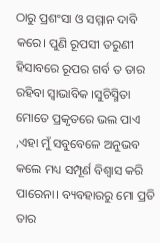ଠାରୁ ପ୍ରଶଂସା ଓ ସମ୍ମାନ ଦାବି କରେ। ପୁଣି ରୂପସୀ ତରୁଣୀ ହିସାବରେ ରୂପର ଗର୍ବ ତ ତାର ରହିବା ସ୍ୱାଭାବିକ ।ସୁଚିସ୍ମିତା ମୋତେ ପ୍ରକୃତରେ ଭଲ ପାଏ ,ଏହା ମୁଁ ସବୁବେଳେ ଅନୁଭବ କଲେ ମଧ୍ୟ ସମ୍ପୂର୍ଣ ବିଶ୍ୱାସ କରି ପାରେନା। ବ୍ୟବହାରରୁ ମୋ ପ୍ରତି ତାର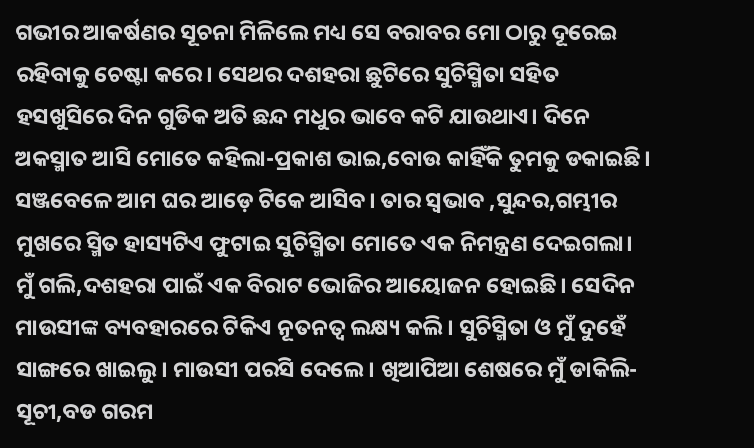ଗଭୀର ଆକର୍ଷଣର ସୂଚନା ମିଳିଲେ ମଧ୍ୟ ସେ ବରାବର ମୋ ଠାରୁ ଦୂରେଇ ରହିବାକୁ ଚେଷ୍ଟା କରେ। ସେଥର ଦଶହରା ଛୁଟିରେ ସୁଚିସ୍ମିତା ସହିତ ହସଖୁସିରେ ଦିନ ଗୁଡିକ ଅତି ଛନ୍ଦ ମଧୁର ଭାବେ କଟି ଯାଉଥାଏ। ଦିନେ ଅକସ୍ମାତ ଆସି ମୋତେ କହିଲା-ପ୍ରକାଶ ଭାଇ,ବୋଉ କାହିଁକି ତୁମକୁ ଡକାଇଛି। ସଞ୍ଜବେଳେ ଆମ ଘର ଆଡ଼େ ଟିକେ ଆସିବ। ତାର ସ୍ଵଭାବ ,ସୁନ୍ଦର,ଗମ୍ଭୀର ମୁଖରେ ସ୍ମିତ ହାସ୍ୟଟିଏ ଫୁଟାଇ ସୁଚିସ୍ମିତା ମୋତେ ଏକ ନିମନ୍ତ୍ରଣ ଦେଇଗଲା। ମୁଁ ଗଲି,ଦଶହରା ପାଇଁ ଏକ ବିରାଟ ଭୋଜିର ଆୟୋଜନ ହୋଇଛି। ସେଦିନ ମାଉସୀଙ୍କ ବ୍ୟବହାରରେ ଟିକିଏ ନୂତନତ୍ୱ ଲକ୍ଷ୍ୟ କଲି। ସୁଚିସ୍ମିତା ଓ ମୁଁ ଦୁହେଁ ସାଙ୍ଗରେ ଖାଇଲୁ। ମାଉସୀ ପରସି ଦେଲେ। ଖିଆପିଆ ଶେଷରେ ମୁଁ ଡାକିଲି-ସୂଚୀ,ବଡ ଗରମ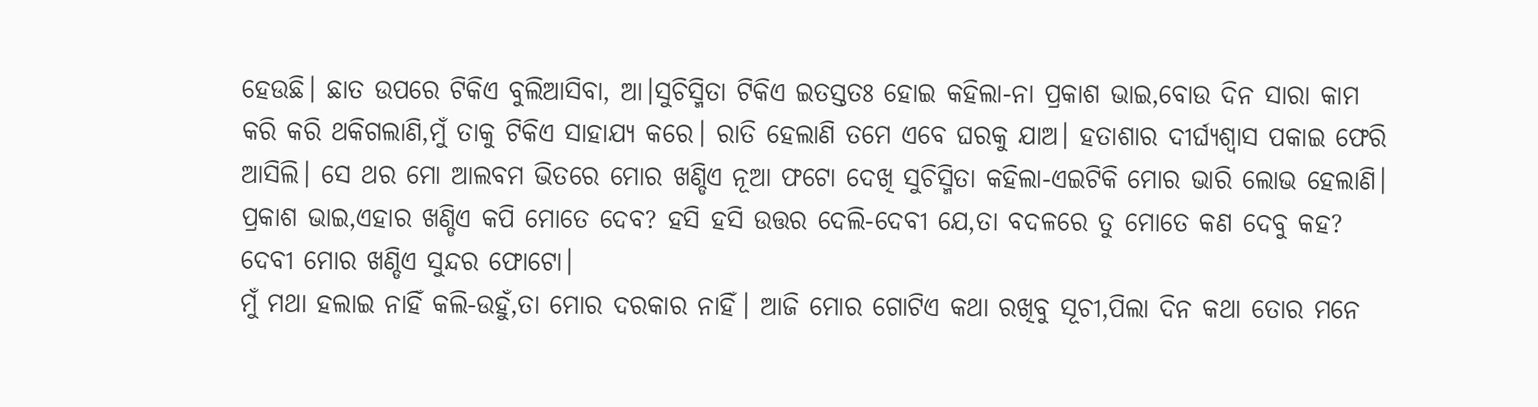ହେଉଛି। ଛାତ ଉପରେ ଟିକିଏ ବୁଲିଆସିବା, ଆ।ସୁଚିସ୍ମିତା ଟିକିଏ ଇତସ୍ତତଃ ହୋଇ କହିଲା-ନା ପ୍ରକାଶ ଭାଇ,ବୋଉ ଦିନ ସାରା କାମ କରି କରି ଥକିଗଲାଣି,ମୁଁ ତାକୁ ଟିକିଏ ସାହାଯ୍ୟ କରେ। ରାତି ହେଲାଣି ତମେ ଏବେ ଘରକୁ ଯାଅ। ହତାଶାର ଦୀର୍ଘ୍ୟଶ୍ୱାସ ପକାଇ ଫେରି ଆସିଲି। ସେ ଥର ମୋ ଆଲବମ ଭିତରେ ମୋର ଖଣ୍ଡିଏ ନୂଆ ଫଟୋ ଦେଖି ସୁଚିସ୍ମିତା କହିଲା-ଏଇଟିକି ମୋର ଭାରି ଲୋଭ ହେଲାଣି। ପ୍ରକାଶ ଭାଇ,ଏହାର ଖଣ୍ଡିଏ କପି ମୋତେ ଦେବ? ହସି ହସି ଉତ୍ତର ଦେଲି-ଦେବୀ ଯେ,ତା ବଦଳରେ ତୁ ମୋତେ କଣ ଦେବୁ କହ? ଦେବୀ ମୋର ଖଣ୍ଡିଏ ସୁନ୍ଦର ଫୋଟୋ।
ମୁଁ ମଥା ହଲାଇ ନାହିଁ କଲି-ଉହୁଁ,ତା ମୋର ଦରକାର ନାହିଁ। ଆଜି ମୋର ଗୋଟିଏ କଥା ରଖିବୁ ସୂଚୀ,ପିଲା ଦିନ କଥା ତୋର ମନେ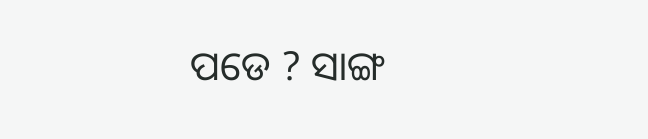ପଡେ ? ସାଙ୍ଗ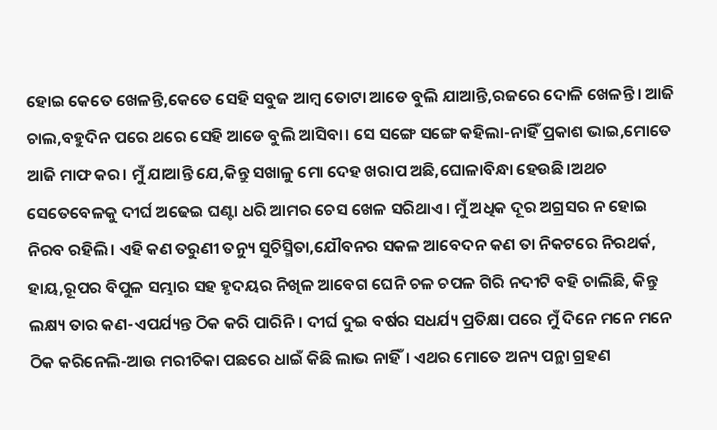ହୋଇ କେତେ ଖେଳନ୍ତି,କେତେ ସେହି ସବୁଜ ଆମ୍ବ ତୋଟା ଆଡେ ବୁଲି ଯାଆନ୍ତି,ରଜରେ ଦୋଳି ଖେଳନ୍ତି। ଆଜି ଚାଲ,ବହୁଦିନ ପରେ ଥରେ ସେହି ଆଡେ ବୁଲି ଆସିବା। ସେ ସଙ୍ଗେ ସଙ୍ଗେ କହିଲା-ନାହିଁ ପ୍ରକାଶ ଭାଇ,ମୋତେ ଆଜି ମାଫ କର। ମୁଁ ଯାଆନ୍ତି ଯେ,କିନ୍ତୁ ସଖାଳୁ ମୋ ଦେହ ଖରାପ ଅଛି,ଘୋଳାବିନ୍ଧା ହେଉଛି।ଅଥଚ ସେତେବେଳକୁ ଦୀର୍ଘ ଅଢେଇ ଘଣ୍ଟା ଧରି ଆମର ଚେସ ଖେଳ ସରିଥାଏ। ମୁଁ ଅଧିକ ଦୂର ଅଗ୍ରସର ନ ହୋଇ ନିରବ ରହିଲି। ଏହି କଣ ତରୁଣୀ ତନ୍ୟୁ ସୁଚିସ୍ମିତା,ଯୌବନର ସକଳ ଆବେଦନ କଣ ତା ନିକଟରେ ନିରଥର୍କ, ହାୟ,ରୂପର ବିପୁଳ ସମ୍ଭାର ସହ ହୃଦୟର ନିଖିଳ ଆବେଗ ଘେନି ଚଳ ଚପଳ ଗିରି ନଦୀଟି ବହି ଚାଲିଛି, କିନ୍ତୁ ଲକ୍ଷ୍ୟ ତାର କଣ-ଏପର୍ଯ୍ୟନ୍ତ ଠିକ କରି ପାରିନି। ଦୀର୍ଘ ଦୁଇ ବର୍ଷର ସଧର୍ଯ୍ୟ ପ୍ରତିକ୍ଷା ପରେ ମୁଁ ଦିନେ ମନେ ମନେ ଠିକ କରିନେଲି-ଆଉ ମରୀଚିକା ପଛରେ ଧାଇଁ କିଛି ଲାଭ ନାହିଁ। ଏଥର ମୋତେ ଅନ୍ୟ ପନ୍ଥା ଗ୍ରହଣ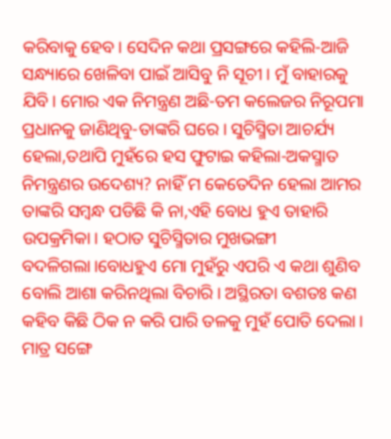କରିବାକୁ ହେବ। ସେଦିନ କଥା ପ୍ରସଙ୍ଗରେ କହିଲି-ଆଜି ସନ୍ଧ୍ୟାରେ ଖେଳିବା ପାଇଁ ଆସିବୁ ନି ସୂଚୀ। ମୁଁ ବାହାରକୁ ଯିବି। ମୋର ଏକ ନିମନ୍ତ୍ରଣ ଅଛି-ତମ କଲେଜର ନିରୂପମା ପ୍ରଧାନକୁ ଜାଣିଥିବୁ-ତାଙ୍କରି ଘରେ। ସୁଚିସ୍ମିତା ଆଚର୍ଯ୍ୟ ହେଲା,ତଥାପି ମୁହଁରେ ହସ ଫୁଟାଇ କହିଲା-ଅକସ୍ମାତ ନିମନ୍ତ୍ରଣର ଉଦେଶ୍ୟ? ନାହିଁ ମ କେତେଦିନ ହେଲା ଆମର ତାଙ୍କରି ସମ୍ବନ୍ଧ ପଡିଛି କି ନା,ଏହି ବୋଧ ହୁଏ ତାହାରି ଉପକ୍ରମିକା। ହଠାତ ସୁଚିସ୍ମିତାର ମୁଖଭଙ୍ଗୀ ବଦଳିଗଲା।ବୋଧହୁଏ ମୋ ମୁହଁରୁ ଏପରି ଏ କଥା ଶୁଣିବ ବୋଲି ଆଶା କରିନଥିଲା ବିଚାରି। ଅସ୍ଥିରତା ବଶତଃ କଣ କହିବ କିଛି ଠିକ ନ କରି ପାରି ତଳକୁ ମୁହଁ ପୋତି ଦେଲା। ମାତ୍ର ସଙ୍ଗେ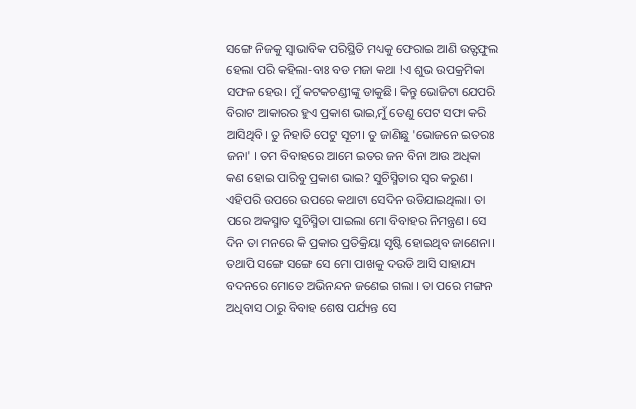ସଙ୍ଗେ ନିଜକୁ ସ୍ୱାଭାବିକ ପରିସ୍ଥିତି ମଧ୍ୟକୁ ଫେରାଇ ଆଣି ଉତ୍ଫଫୁଲ ହେଲା ପରି କହିଲା-ବାଃ ବଡ ମଜା କଥା !ଏ ଶୁଭ ଉପକ୍ରମିକା ସଫଳ ହେଉ। ମୁଁ କଟକଚଣ୍ଡୀଙ୍କୁ ଡାକୁଛି। କିନ୍ତୁ ଭୋଜିଟା ଯେପରି ବିରାଟ ଆକାରର ହୁଏ ପ୍ରକାଶ ଭାଇ,ମୁଁ ତେଣୁ ପେଟ ସଫା କରି ଆସିଥିବି। ତୁ ନିହାତି ପେଟୁ ସୂଚୀ। ତୁ ଜାଣିଛୁ 'ଭୋଜନେ ଇତରଃ ଜନା' । ତମ ବିବାହରେ ଆମେ ଇତର ଜନ ବିନା ଆଉ ଅଧିକା କଣ ହୋଇ ପାରିବୁ ପ୍ରକାଶ ଭାଇ? ସୁଚିସ୍ମିତାର ସ୍ୱର କରୁଣ। ଏହିପରି ଉପରେ ଉପରେ କଥାଟା ସେଦିନ ଉଡିଯାଇଥିଲା। ତା ପରେ ଅକସ୍ମାତ ସୁଚିସ୍ମିତା ପାଇଲା ମୋ ବିବାହର ନିମନ୍ତ୍ରଣ। ସେ ଦିନ ତା ମନରେ କି ପ୍ରକାର ପ୍ରତିକ୍ରିୟା ସୃଷ୍ଟି ହୋଇଥିବ ଜାଣେନା। ତଥାପି ସଙ୍ଗେ ସଙ୍ଗେ ସେ ମୋ ପାଖକୁ ଦଉଡି ଆସି ସାହାଯ୍ୟ ବଦନରେ ମୋତେ ଅଭିନନ୍ଦନ ଜଣେଇ ଗଲା । ତା ପରେ ମଙ୍ଗନ ଅଧିବାସ ଠାରୁ ବିବାହ ଶେଷ ପର୍ଯ୍ୟନ୍ତ ସେ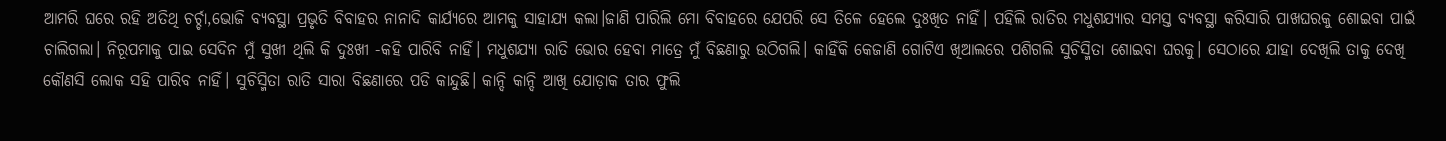ଆମରି ଘରେ ରହି ଅତିଥି ଚର୍ଚ୍ଚା,ଭୋଜି ବ୍ୟବସ୍ଥା ପ୍ରଭୃତି ବିବାହର ନାନାଦି କାର୍ଯ୍ୟରେ ଆମକୁ ସାହାଯ୍ୟ କଲା।ଜାଣି ପାରିଲି ମୋ ବିବାହରେ ଯେପରି ସେ ତିଳେ ହେଲେ ଦୁଃଖିତ ନାହିଁ। ପହିଲି ରାତିର ମଧୁଶଯ୍ୟାର ସମସ୍ତ ବ୍ୟବସ୍ଥା କରିସାରି ପାଖଘରକୁ ଶୋଇବା ପାଇଁ ଚାଲିଗଲା। ନିରୂପମାକୁ ପାଇ ସେଦିନ ମୁଁ ସୁଖୀ ଥିଲି କି ଦୁଃଖୀ -କହି ପାରିବି ନାହିଁ। ମଧୁଶଯ୍ୟା ରାତି ଭୋର ହେବା ମାତ୍ରେ ମୁଁ ବିଛଣାରୁ ଉଠିଗଲି। କାହିଁକି କେଜାଣି ଗୋଟିଏ ଖିଆଲରେ ପଶିଗଲି ସୁଚିସ୍ମିତା ଶୋଇବା ଘରକୁ। ସେଠାରେ ଯାହା ଦେଖିଲି ତାକୁ ଦେଖି କୌଣସି ଲୋକ ସହି ପାରିବ ନାହିଁ। ସୁଚିସ୍ମିତା ରାତି ସାରା ବିଛଣାରେ ପଡି କାନ୍ଦୁଛି। କାନ୍ଦି କାନ୍ଦି ଆଖି ଯୋଡ଼ାକ ତାର ଫୁଲି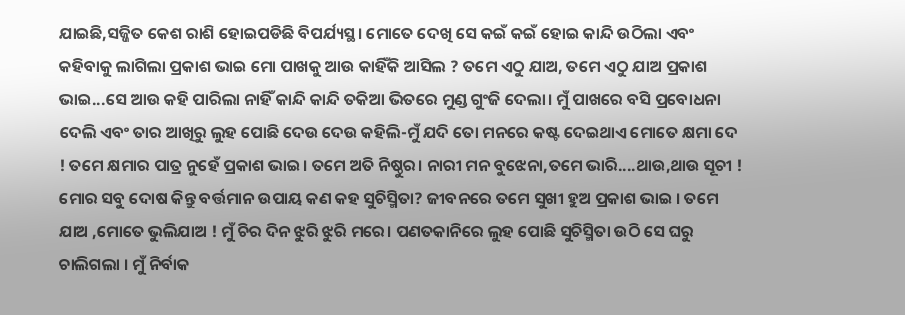ଯାଇଛି,ସଜ୍ଜିତ କେଶ ରାଶି ହୋଇପଡିଛି ବିପର୍ଯ୍ୟସ୍ଥ। ମୋତେ ଦେଖି ସେ କଇଁ କଇଁ ହୋଇ କାନ୍ଦି ଉଠିଲା ଏବଂ କହିବାକୁ ଲାଗିଲା ପ୍ରକାଶ ଭାଇ ମୋ ପାଖକୁ ଆଉ କାହିଁକି ଆସିଲ ? ତମେ ଏଠୁ ଯାଅ, ତମେ ଏଠୁ ଯାଅ ପ୍ରକାଶ ଭାଇ...ସେ ଆଉ କହି ପାରିଲା ନାହିଁ କାନ୍ଦି କାନ୍ଦି ତକିଆ ଭିତରେ ମୁଣ୍ଡ ଗୁଂଜି ଦେଲା। ମୁଁ ପାଖରେ ବସି ପ୍ରବୋଧନା ଦେଲି ଏବଂ ତାର ଆଖିରୁ ଲୁହ ପୋଛି ଦେଉ ଦେଉ କହିଲି-ମୁଁ ଯଦି ତୋ ମନରେ କଷ୍ଟ ଦେଇଥାଏ ମୋତେ କ୍ଷମା ଦେ ! ତମେ କ୍ଷମାର ପାତ୍ର ନୁହେଁ ପ୍ରକାଶ ଭାଇ। ତମେ ଅତି ନିଷ୍ଠୁର। ନାରୀ ମନ ବୁଝେନା,ତମେ ଭାରି....ଥାଉ,ଥାଉ ସୂଚୀ ! ମୋର ସବୁ ଦୋଷ କିନ୍ତୁ ବର୍ତ୍ତମାନ ଉପାୟ କଣ କହ ସୁଚିସ୍ମିତା? ଜୀବନରେ ତମେ ସୁଖୀ ହୁଅ ପ୍ରକାଶ ଭାଇ । ତମେ ଯାଅ ,ମୋତେ ଭୁଲିଯାଅ ! ମୁଁ ଚିର ଦିନ ଝୁରି ଝୁରି ମରେ। ପଣତକାନିରେ ଲୁହ ପୋଛି ସୁଚିସ୍ମିତା ଉଠି ସେ ଘରୁ ଚାଲିଗଲା । ମୁଁ ନିର୍ବାକ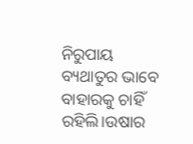ନିରୁପାୟ ବ୍ୟଥାତୁର ଭାବେ ବାହାରକୁ ଚାହିଁ ରହିଲି।ଉଷାର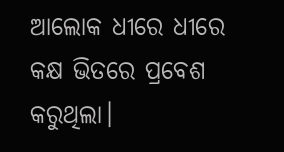ଆଲୋକ ଧୀରେ ଧୀରେ କକ୍ଷ ଭିତରେ ପ୍ରବେଶ କରୁଥିଲା।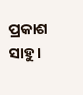ପ୍ରକାଶ ସାହୁ।